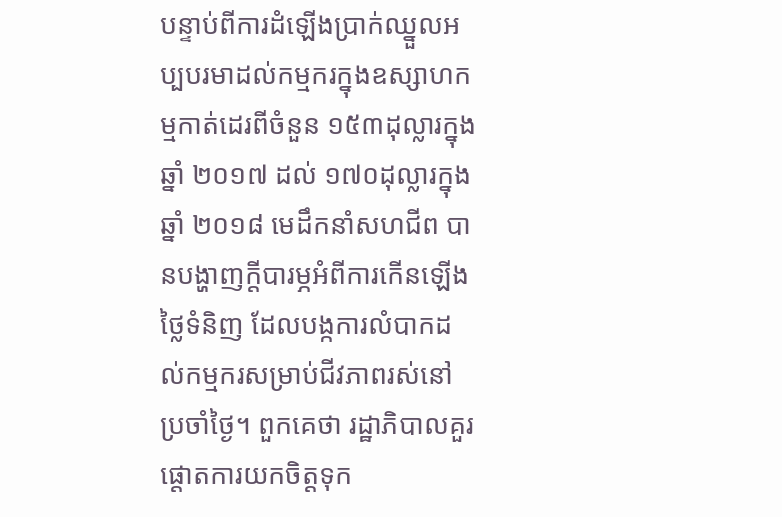បន្ទាប់ពីការដំឡើងប្រាក់ឈ្នួលអប្បបរមាដល់កម្មករក្នុងឧស្សាហកម្មកាត់ដេរពីចំនួន ១៥៣ដុល្លារក្នុងឆ្នាំ ២០១៧ ដល់ ១៧០ដុល្លារក្នុងឆ្នាំ ២០១៨ មេដឹកនាំសហជីព បានបង្ហាញក្តីបារម្ភអំពីការកើនឡើងថ្លៃទំនិញ ដែលបង្កការលំបាកដល់កម្មករសម្រាប់ជីវភាពរស់នៅប្រចាំថ្ងៃ។ ពួកគេថា រដ្ឋាភិបាលគួរផ្តោតការយកចិត្តទុក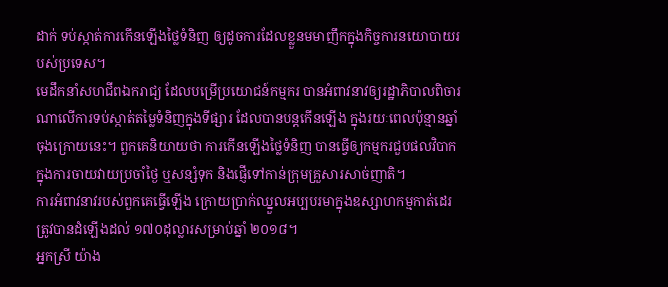ដាក់ ទប់ស្កាត់ការកើនឡើងថ្លៃទំនិញ ឲ្យដូចការដែលខ្លួនមមាញឹកក្នុងកិច្ចការនយោបាយរបស់ប្រទេស។
មេដឹកនាំសហជីពឯករាជ្យ ដែលបម្រើប្រយោជន៍កម្មករ បានអំពាវនាវឲ្យរដ្ឋាភិបាលពិចារណាលើការទប់ស្កាត់តម្លៃទំនិញក្នុងទីផ្សារ ដែលបានបន្តកើនឡើង ក្នុងរយៈពេលប៉ុន្មានឆ្នាំចុងក្រោយនេះ។ ពួកគេនិយាយថា ការកើនឡើងថ្លៃទំនិញ បានធ្វើឲ្យកម្មករជួបផលវិបាកក្នុងការចាយវាយប្រចាំថ្ងៃ ឬសន្សំទុក និងផ្ញើទៅកាន់ក្រុមគ្រួសារសាច់ញាតិ។
ការអំពាវនាវរបស់ពួកគេធ្វើឡើង ក្រោយប្រាក់ឈ្នួលអប្បបរមាក្នុងឧស្សាហកម្មកាត់ដេរ ត្រូវបានដំឡើងដល់ ១៧០ដុល្លារសម្រាប់ឆ្នាំ ២០១៨។
អ្នកស្រី យ៉ាង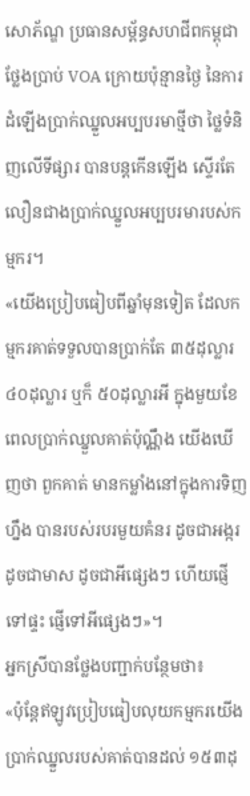សោភ័ណ្ឌ ប្រធានសម្ព័ន្ធសហជីពកម្ពុជា ថ្លែងប្រាប់ VOA ក្រោយប៉ុន្មានថ្ងៃ នៃការដំឡើងប្រាក់ឈ្នួលអប្បបរមាថ្មីថា ថ្លៃទំនិញលើទីផ្សារ បានបន្តកើនឡើង ស្ទើរតែលឿនជាងប្រាក់ឈ្នួលអប្បបរមារបស់កម្មករ។
«យើងប្រៀបធៀបពីឆ្នាំមុនទៀត ដែលកម្មករគាត់ទទួលបានប្រាក់តែ ៣៥ដុល្លារ ៤០ដុល្លារ ឬក៏ ៥០ដុល្លារអី ក្នុងមួយខែ ពេលប្រាក់ឈ្នួលគាត់ប៉ុណ្ណឹង យើងឃើញថា ពួកគាត់ មានកម្លាំងនៅក្នុងការទិញហ្នឹង បានរបស់របរមួយគំនរ ដូចជាអង្ករ ដូចជាមាស ដូចជាអីផ្សេងៗ ហើយផ្ញើទៅផ្ទះ ផ្ញើទៅអីផ្សេងៗ»។
អ្នកស្រីបានថ្លែងបញ្ជាក់បន្ថែមថា៖
«ប៉ុន្តែឥឡូវប្រៀបធៀបលុយកម្មករយើង ប្រាក់ឈ្នួលរបស់គាត់បានដល់ ១៥៣ដុ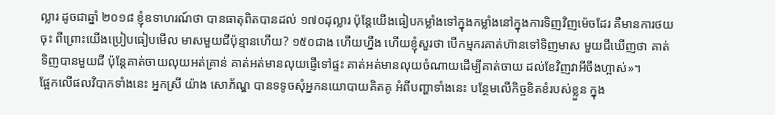ល្លារ ដូចជាឆ្នាំ ២០១៨ ខ្ញុំឧទាហរណ៍ថា បានធាតុពិតបានដល់ ១៧០ដុល្លារ ប៉ុន្តែយើងធៀបកម្លាំងទៅក្នុងកម្លាំងនៅក្នុងការទិញវិញម៉េចដែរ គឺមានការថយចុះ ពីព្រោះយើងប្រៀបធៀបមើល មាសមួយជីប៉ុន្មានហើយ? ១៥០ជាង ហើយហ្នឹង ហើយខ្ញុំសួរថា បើកម្មករគាត់ហ៊ានទៅទិញមាស មួយជីឃើញថា គាត់ទិញបានមួយជី ប៉ុន្តែគាត់ចាយលុយអត់គ្រាន់ គាត់អត់មានលុយផ្ញើទៅផ្ទះ គាត់អត់មានលុយចំណាយដើម្បីគាត់ចាយ ដល់ខែវិញវាអីចឹងហ្អាស់»។
ផ្អែកលើផលវិបាកទាំងនេះ អ្នកស្រី យ៉ាង សោភ័ណ្ឌ បានទទូចសុំអ្នកនយោបាយគិតគូ អំពីបញ្ហាទាំងនេះ បន្ថែមលើកិច្ចខិតខំរបស់ខ្លួន ក្នុង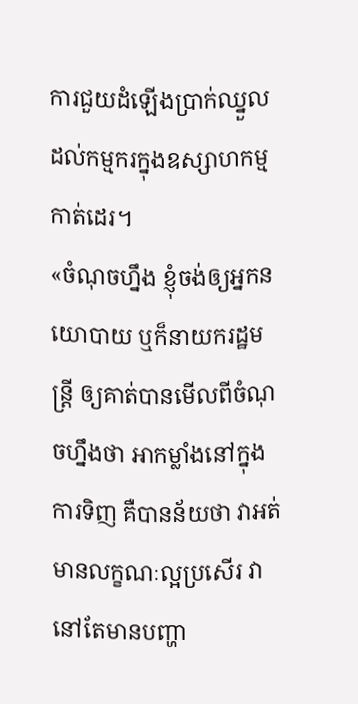ការជួយដំឡើងប្រាក់ឈ្នួលដល់កម្មករក្នុងឧស្សាហកម្មកាត់ដេរ។
«ចំណុចហ្នឹង ខ្ញុំចង់ឲ្យអ្នកនយោបាយ ឬក៏នាយករដ្ឋមន្ត្រី ឲ្យគាត់បានមើលពីចំណុចហ្នឹងថា អាកម្លាំងនៅក្នុងការទិញ គឺបានន័យថា វាអត់មានលក្ខណៈល្អប្រសើរ វានៅតែមានបញ្ហា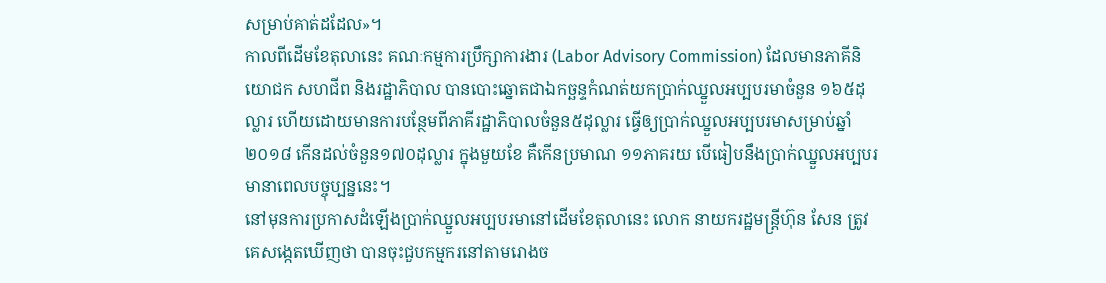សម្រាប់គាត់ដដែល»។
កាលពីដើមខែតុលានេះ គណៈកម្មការប្រឹក្សាការងារ (Labor Advisory Commission) ដែលមានភាគីនិយោជក សហជីព និងរដ្ឋាភិបាល បានបោះឆ្នោតជាឯកច្ឆន្ទកំណត់យកប្រាក់ឈ្នួលអប្បបរមាចំនួន ១៦៥ដុល្លារ ហើយដោយមានការបន្ថែមពីភាគីរដ្ឋាភិបាលចំនួន៥ដុល្លារ ធ្វើឲ្យប្រាក់ឈ្នួលអប្បបរមាសម្រាប់ឆ្នាំ២០១៨ កើនដល់ចំនួន១៧០ដុល្លារ ក្នុងមួយខែ គឺកើនប្រមាណ ១១ភាគរយ បើធៀបនឹងប្រាក់ឈ្នួលអប្បបរមានាពេលបច្ចុប្បន្ននេះ។
នៅមុនការប្រកាសដំឡើងប្រាក់ឈ្នួលអប្បបរមានៅដើមខែតុលានេះ លោក នាយករដ្ឋមន្ត្រីហ៊ុន សែន ត្រូវគេសង្កេតឃើញថា បានចុះជួបកម្មករនៅតាមរោងច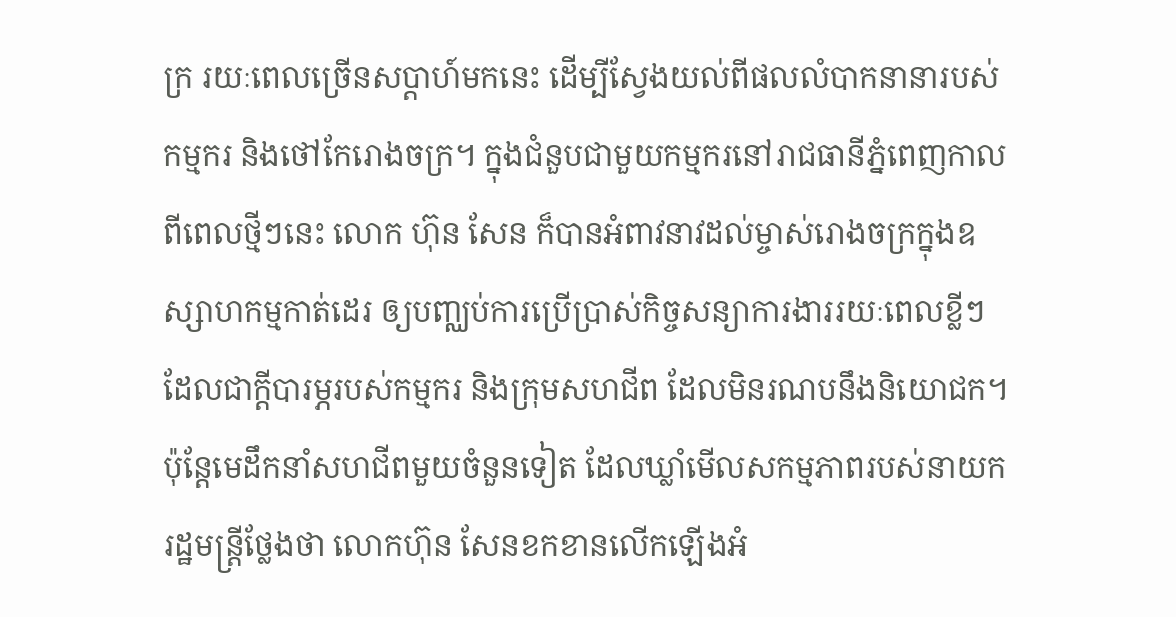ក្រ រយៈពេលច្រើនសប្តាហ៍មកនេះ ដើម្បីស្វែងយល់ពីផលលំបាកនានារបស់កម្មករ និងថៅកែរោងចក្រ។ ក្នុងជំនួបជាមួយកម្មករនៅរាជធានីភ្នំពេញកាលពីពេលថ្មីៗនេះ លោក ហ៊ុន សែន ក៏បានអំពាវនាវដល់ម្ចាស់រោងចក្រក្នុងឧស្សាហកម្មកាត់ដេរ ឲ្យបញ្ឈប់ការប្រើប្រាស់កិច្ចសន្យាការងាររយៈពេលខ្លីៗ ដែលជាក្តីបារម្ភរបស់កម្មករ និងក្រុមសហជីព ដែលមិនរណបនឹងនិយោជក។
ប៉ុន្តែមេដឹកនាំសហជីពមួយចំនួនទៀត ដែលឃ្លាំមើលសកម្មភាពរបស់នាយករដ្ឋមន្ត្រីថ្លែងថា លោកហ៊ុន សែនខកខានលើកឡើងអំ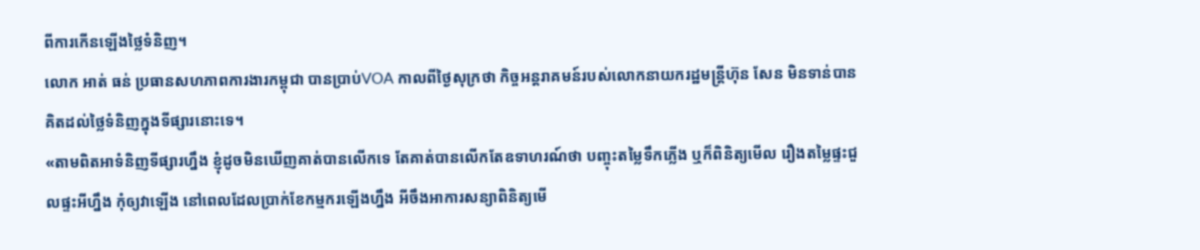ពីការកើនឡើងថ្លៃទំនិញ។
លោក អាត់ ធន់ ប្រធានសហភាពការងារកម្ពុជា បានប្រាប់VOA កាលពីថ្ងៃសុក្រថា កិច្ចអន្តរាគមន៍របស់លោកនាយករដ្ឋមន្ត្រីហ៊ុន សែន មិនទាន់បានគិតដល់ថ្លៃទំនិញក្នុងទីផ្សារនោះទេ។
«តាមពិតអាទំនិញទីផ្សារហ្នឹង ខ្ញុំដូចមិនឃើញគាត់បានលើកទេ តែគាត់បានលើកតែឧទាហរណ៍ថា បញ្ចុះតម្លៃទឹកភ្លើង ឬក៏ពិនិត្យមើល រឿងតម្លៃផ្ទះជួលផ្ទះអីហ្នឹង កុំឲ្យវាឡើង នៅពេលដែលប្រាក់ខែកម្មករឡើងហ្នឹង អីចឹងអាការសន្យាពិនិត្យមើ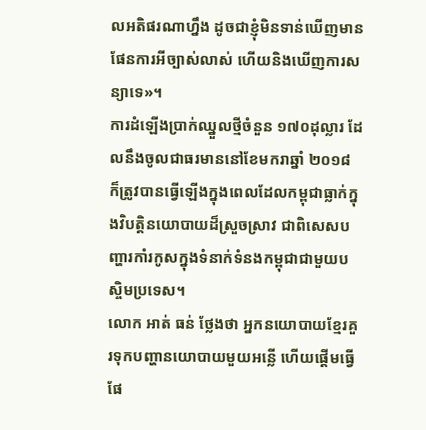លអតិផរណាហ្នឹង ដូចជាខ្ញុំមិនទាន់ឃើញមានផែនការអីច្បាស់លាស់ ហើយនិងឃើញការសន្យាទេ»។
ការដំឡើងប្រាក់ឈ្នួលថ្មីចំនួន ១៧០ដុល្លារ ដែលនឹងចូលជាធរមាននៅខែមករាឆ្នាំ ២០១៨ ក៏ត្រូវបានធ្វើឡើងក្នុងពេលដែលកម្ពុជាធ្លាក់ក្នុងវិបត្តិនយោបាយដ៏ស្រួចស្រាវ ជាពិសេសបញ្ហារកាំរកូសក្នុងទំនាក់ទំនងកម្ពុជាជាមួយបស្ចិមប្រទេស។
លោក អាត់ ធន់ ថ្លែងថា អ្នកនយោបាយខ្មែរគួរទុកបញ្ហានយោបាយមួយអន្លើ ហើយផ្តើមធ្វើផែ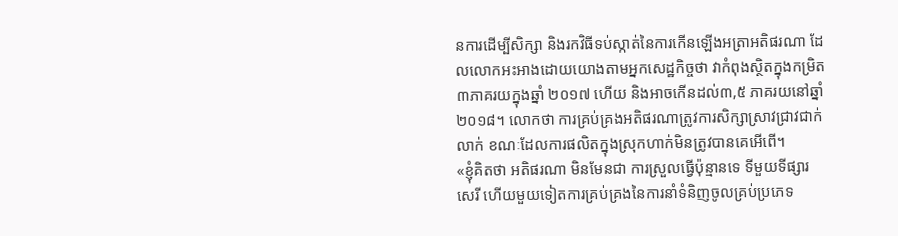នការដើម្បីសិក្សា និងរកវិធីទប់ស្កាត់នៃការកើនឡើងអត្រាអតិផរណា ដែលលោកអះអាងដោយយោងតាមអ្នកសេដ្ឋកិច្ចថា វាកំពុងស្ថិតក្នុងកម្រិត ៣ភាគរយក្នុងឆ្នាំ ២០១៧ ហើយ និងអាចកើនដល់៣,៥ ភាគរយនៅឆ្នាំ ២០១៨។ លោកថា ការគ្រប់គ្រងអតិផរណាត្រូវការសិក្សាស្រាវជ្រាវជាក់លាក់ ខណៈដែលការផលិតក្នុងស្រុកហាក់មិនត្រូវបានគេអើពើ។
«ខ្ញុំគិតថា អតិផរណា មិនមែនជា ការស្រួលធ្វើប៉ុន្មានទេ ទីមួយទីផ្សារសេរី ហើយមួយទៀតការគ្រប់គ្រងនៃការនាំទំនិញចូលគ្រប់ប្រភេទ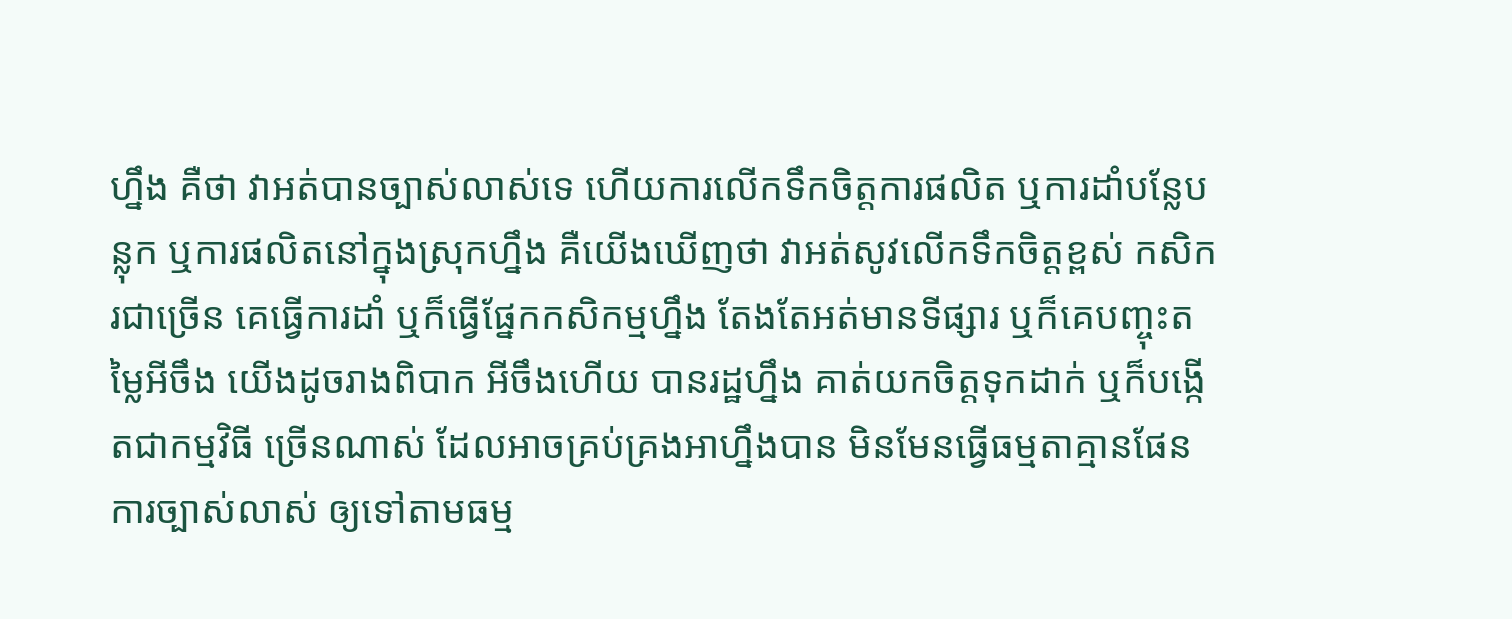ហ្នឹង គឺថា វាអត់បានច្បាស់លាស់ទេ ហើយការលើកទឹកចិត្តការផលិត ឬការដាំបន្លែបន្លុក ឬការផលិតនៅក្នុងស្រុកហ្នឹង គឺយើងឃើញថា វាអត់សូវលើកទឹកចិត្តខ្ពស់ កសិករជាច្រើន គេធ្វើការដាំ ឬក៏ធ្វើផ្នែកកសិកម្មហ្នឹង តែងតែអត់មានទីផ្សារ ឬក៏គេបញ្ចុះតម្លៃអីចឹង យើងដូចរាងពិបាក អីចឹងហើយ បានរដ្ឋហ្នឹង គាត់យកចិត្តទុកដាក់ ឬក៏បង្កើតជាកម្មវិធី ច្រើនណាស់ ដែលអាចគ្រប់គ្រងអាហ្នឹងបាន មិនមែនធ្វើធម្មតាគ្មានផែនការច្បាស់លាស់ ឲ្យទៅតាមធម្ម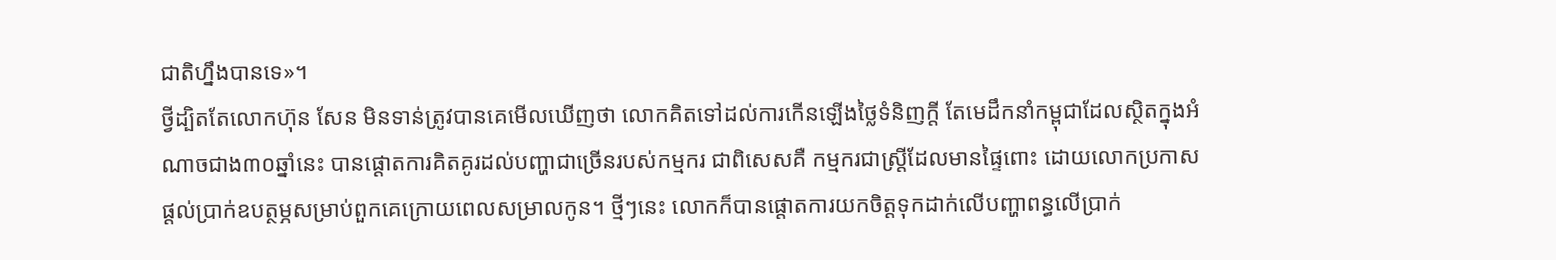ជាតិហ្នឹងបានទេ»។
ថ្វីដ្បិតតែលោកហ៊ុន សែន មិនទាន់ត្រូវបានគេមើលឃើញថា លោកគិតទៅដល់ការកើនឡើងថ្លៃទំនិញក្តី តែមេដឹកនាំកម្ពុជាដែលស្ថិតក្នុងអំណាចជាង៣០ឆ្នាំនេះ បានផ្តោតការគិតគូរដល់បញ្ហាជាច្រើនរបស់កម្មករ ជាពិសេសគឺ កម្មករជាស្ត្រីដែលមានផ្ទៃពោះ ដោយលោកប្រកាសផ្តល់ប្រាក់ឧបត្ថម្ភសម្រាប់ពួកគេក្រោយពេលសម្រាលកូន។ ថ្មីៗនេះ លោកក៏បានផ្តោតការយកចិត្តទុកដាក់លើបញ្ហាពន្ធលើប្រាក់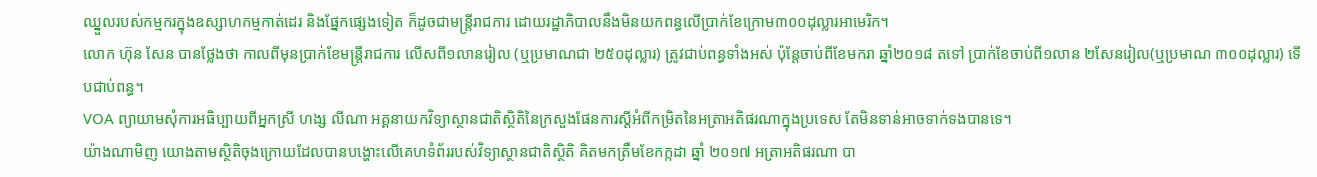ឈ្នួលរបស់កម្មករក្នុងឧស្សាហកម្មកាត់ដេរ និងផ្នែកផ្សេងទៀត ក៏ដូចជាមន្ត្រីរាជការ ដោយរដ្ឋាភិបាលនឹងមិនយកពន្ធលើប្រាក់ខែក្រោម៣០០ដុល្លារអាមេរិក។
លោក ហ៊ុន សែន បានថ្លែងថា កាលពីមុនប្រាក់ខែមន្ត្រីរាជការ លើសពី១លានរៀល (ឬប្រមាណជា ២៥០ដុល្លារ) ត្រូវជាប់ពន្ធទាំងអស់ ប៉ុន្តែចាប់ពីខែមករា ឆ្នាំ២០១៨ តទៅ ប្រាក់ខែចាប់ពី១លាន ២សែនរៀល(ឬប្រមាណ ៣០០ដុល្លារ) ទើបជាប់ពន្ធ។
VOA ព្យាយាមសុំការអធិប្បាយពីអ្នកស្រី ហង្ស លីណា អគ្គនាយកវិទ្យាស្ថានជាតិស្ថិតិនៃក្រសួងផែនការស្តីអំពីកម្រិតនៃអត្រាអតិផរណាក្នុងប្រទេស តែមិនទាន់អាចទាក់ទងបានទេ។
យ៉ាងណាមិញ យោងតាមសិ្ថតិចុងក្រោយដែលបានបង្ហោះលើគេហទំព័ររបស់វិទ្យាស្ថានជាតិស្ថិតិ គិតមកត្រឹមខែកក្កដា ឆ្នាំ ២០១៧ អត្រាអតិផរណា បា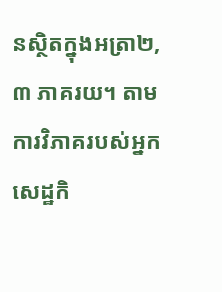នស្ថិតក្នុងអត្រា២,៣ ភាគរយ។ តាមការវិភាគរបស់អ្នកសេដ្ឋកិ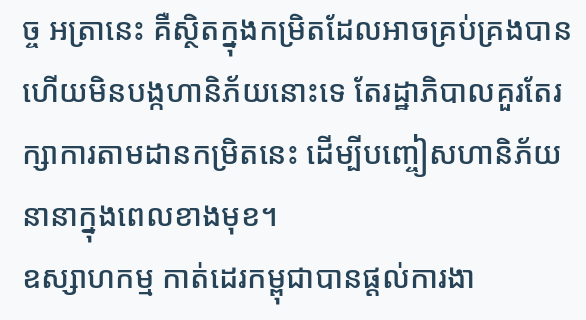ច្ច អត្រានេះ គឺស្ថិតក្នុងកម្រិតដែលអាចគ្រប់គ្រងបាន ហើយមិនបង្កហានិភ័យនោះទេ តែរដ្ឋាភិបាលគួរតែរក្សាការតាមដានកម្រិតនេះ ដើម្បីបញ្ចៀសហានិភ័យនានាក្នុងពេលខាងមុខ។
ឧស្សាហកម្ម កាត់ដេរកម្ពុជាបានផ្តល់ការងា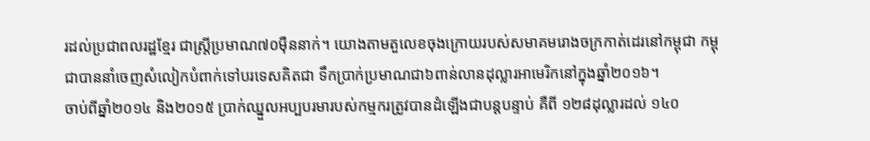រដល់ប្រជាពលរដ្ឋខ្មែរ ជាស្ត្រីប្រមាណ៧០ម៉ឺននាក់។ យោងតាមតួលេខចុងក្រោយរបស់សមាគមរោងចក្រកាត់ដេរនៅកម្ពុជា កម្ពុជាបាននាំចេញសំលៀកបំពាក់ទៅបរទេសគិតជា ទឹកប្រាក់ប្រមាណជា៦ពាន់លានដុល្លារអាមេរិកនៅក្នុងឆ្នាំ២០១៦។
ចាប់ពីឆ្នាំ២០១៤ និង២០១៥ ប្រាក់ឈ្នួលអប្បបរមារបស់កម្មករត្រូវបានដំឡើងជាបន្តបន្ទាប់ គឺពី ១២៨ដុល្លារដល់ ១៤០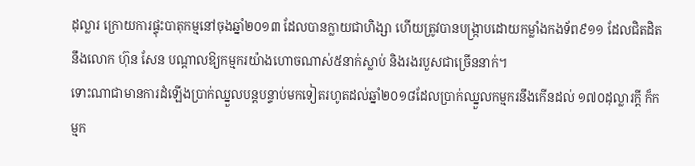ដុល្លារ ក្រោយការផ្ទុះបាតុកម្មនៅចុងឆ្នាំ២០១៣ ដែលបានក្លាយជាហិង្សា ហើយត្រូវបានបង្ក្រាបដោយកម្លាំងកងទ័ព៩១១ ដែលជិតដិតនឹងលោក ហ៊ុន សែន បណ្តាលឱ្យកម្មករយ៉ាងហោចណាស់៥នាក់ស្លាប់ និងរងរបួសជាច្រើននាក់។
ទោះណាជាមានការដំឡើងប្រាក់ឈ្នួលបន្តបន្ទាប់មកទៀតរហូតដល់ឆ្នាំ២០១៨ដែលប្រាក់ឈ្នួលកម្មករនឹងកើនដល់ ១៧០ដុល្លារក្តី ក៏កម្មក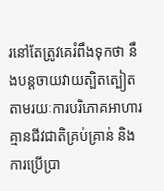រនៅតែត្រូវគេរំពឹងទុកថា នឹងបន្តចាយវាយត្បិតត្បៀត តាមរយៈការបរិភោគអាហារគ្មានជីវជាតិគ្រប់គ្រាន់ និងការប្រើប្រា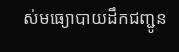ស់មធ្យោបាយដឹកជញ្ជូន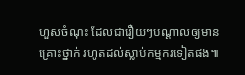ហួសចំណុះ ដែលជារឿយៗបណ្តាលឲ្យមានគ្រោះថ្នាក់ រហូតដល់ស្លាប់កម្មករទៀតផង៕